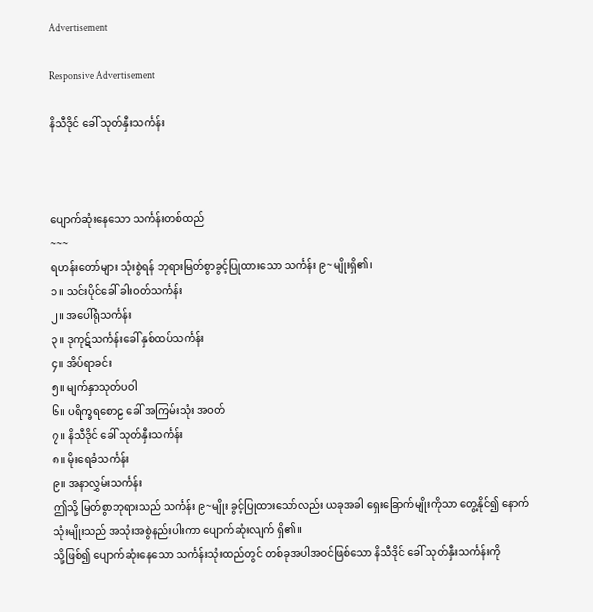Advertisement

Responsive Advertisement

နိသီဒိုင် ခေါ် သုတ်နှီးသင်္ကန်း



ပျောက်ဆုံးနေသော သင်္ကန်းတစ်ထည်
~~~
ရဟန်းတော်များ သုံးစွဲရန် ဘုရားမြတ်စွာခွင့်ပြုထားသော သင်္ကန်း ၉~မျိုးရှိ၏၊
၁။ သင်းပိုင်ခေါ် ခါးဝတ်သင်္ကန်း
၂။ အပေါ်ရုံသင်္ကန်း
၃။ ဒုကုဋ်သင်္ကန်းခေါ် နှစ်ထပ်သင်္ကန်း
၄။ အိပ်ရာခင်း
၅။ မျက်နှာသုတ်ပဝါ
၆။ ပရိက္ခရစောဠ ခေါ် အကြမ်းသုံး အဝတ်
၇။ နိသီဒိုင် ခေါ် သုတ်နှီးသင်္ကန်း
၈။ မိုးရေခံသင်္ကန်း
၉။ အနာလွှမ်းသင်္ကန်း
ဤသို့ မြတ်စွာဘုရားသည် သင်္ကန်း ၉~မျိုး ခွင့်ပြုထားသော်လည်း ယခုအခါ ရှေးခြောက်မျိုးကိုသာ တွေ့နိုင်၍ နောက် သုံးမျိုးသည် အသုံးအစွဲနည်းပါးကာ ပျောက်ဆုံးလျက် ရှိ၏။
သို့ဖြစ်၍ ပျောက်ဆုံးနေသော သင်္ကန်းသုံးထည်တွင် တစ်ခုအပါအဝင်ဖြစ်သော နိသီဒိုင် ခေါ် သုတ်နှီးသင်္ကန်းကို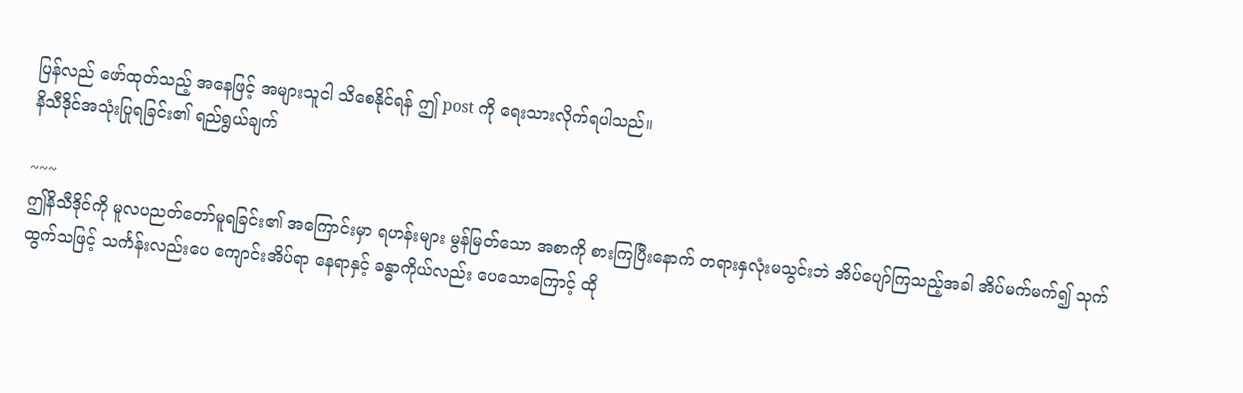ပြန်လည် ဖော်ထုတ်သည့် အနေဖြင့် အများသူငါ သိစေနိုင်ရန် ဤ post ကို ရေးသားလိုက်ရပါသည်။
နိသီဒိုင်အသုံးပြုရခြင်း၏ ရည်ရွယ်ချက်

~~~
ဤနိသီဒိုင်ကို မူလပညတ်တော်မူရခြင်း၏ အကြောင်းမှာ ရဟန်းများ မွန်မြတ်သော အစာကို စားကြပြီးနောက် တရားနှလုံးမသွင်းဘဲ အိပ်ပျော်ကြသည့်အခါ အိပ်မက်မက်၍ သုက်ထွက်သဖြင့် သင်္ကန်းလည်းပေ ကျောင်းအိပ်ရာ နေရာနှင့် ခန္ဓာကိုယ်လည်း ပေသောကြောင့် ထို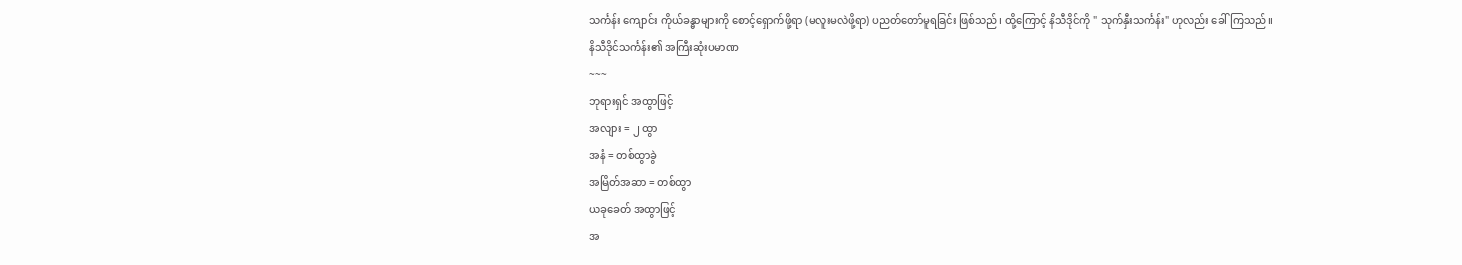သင်္ကန်း ကျောင်း ကိုယ်ခန္ဓာများကို စောင့်ရှောက်ဖို့ရာ (မလူးမလဲဖို့ရာ) ပညတ်တော်မူရခြင်း ဖြစ်သည်၊ ထို့ကြောင့် နိသီဒိုင်ကို " သုက်နှီးသင်္ကန်း" ဟုလည်း ခေါ်ကြသည်။
နိသီဒိုင်သင်္ကန်း၏ အကြီးဆုံးပမာဏ
~~~
ဘုရားရှင် အထွာဖြင့်
အလျား = ၂ ထွာ
အနံ = တစ်ထွာခွဲ
အမြိတ်အဆာ = တစ်ထွာ
ယခုခေတ် အထွာဖြင့်
အ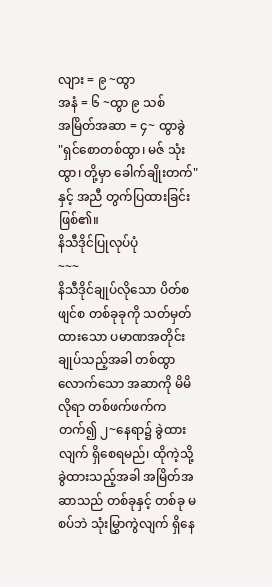လျား = ၉ ~ထွာ
အနံ = ၆ ~ထွာ ၉ သစ်
အမြိတ်အဆာ = ၄~ ထွာခွဲ
"ရှင်စောတစ်ထွာ၊ မဇ် သုံးထွာ၊ တို့မှာ ခေါက်ချိုးတက်" နှင့် အညီ တွက်ပြထားခြင်း ဖြစ်၏။
နိသီဒိုင်ပြုလုပ်ပုံ
~~~
နိသီဒိုင်ချုပ်လိုသော ပိတ်စဖျင်စ တစ်ခုခုကို သတ်မှတ်ထားသော ပမာဏအတိုင်း ချုပ်သည့်အခါ တစ်ထွာလောက်သော အဆာကို မိမိလိုရာ တစ်ဖက်ဖက်က တက်၍ ၂~နေရာ၌ ခွဲထားလျက် ရှိစေရမည်၊ ထိုကဲ့သို့ ခွဲထားသည့်အခါ အမြိတ်အဆာသည် တစ်ခုနှင့် တစ်ခု မစပ်ဘဲ သုံးမြွှာကွဲလျက် ရှိနေ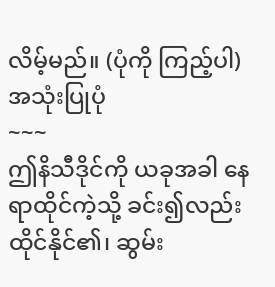လိမ့်မည်။ (ပုံကို ကြည့်ပါ)
အသုံးပြုပုံ
~~~
ဤနိသီဒိုင်ကို ယခုအခါ နေရာထိုင်ကဲ့သို့ ခင်း၍လည်း
ထိုင်နိုင်၏၊ ဆွမ်း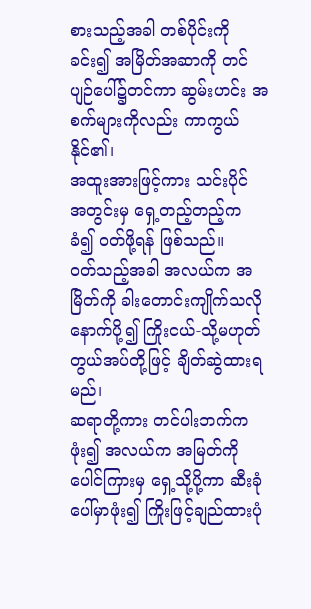စားသည့်အခါ တစ်ပိုင်းကို ခင်း၍ အမြိတ်အဆာကို တင်ပျဉ်ပေါ်၌တင်ကာ ဆွမ်းဟင်း အစက်များကိုလည်း ကာကွယ်နိုင်၏၊
အထူးအားဖြင့်ကား သင်းပိုင် အတွင်းမှ ရှေ့တည့်တည့်က ခံ၍ ဝတ်ဖို့ရန် ဖြစ်သည်။
ဝတ်သည့်အခါ အလယ်က အမြိတ်ကို ခါးတောင်းကျိုက်သလို နောက်ပို့၍ ကြိုးငယ်-သို့မဟုတ် တွယ်အပ်တို့ဖြင့် ချိတ်ဆွဲထားရမည်၊
ဆရာတို့ကား တင်ပါးဘက်က ဖုံး၍ အလယ်က အမြတ်ကို ပေါင်ကြားမှ ရှေ့သို့ပို့ကာ ဆီးခုံပေါ်မှာဖုံး၍ ကြိုးဖြင့်ချည်ထားပုံ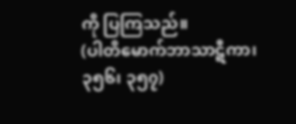ကို ပြကြသည်။
(ပါတိမောက်ဘာသာဋီကာ၊ ၃၅၆၊ ၃၅၇)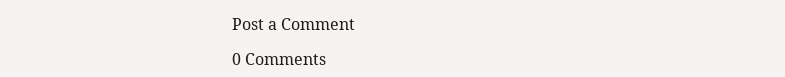Post a Comment

0 Comments